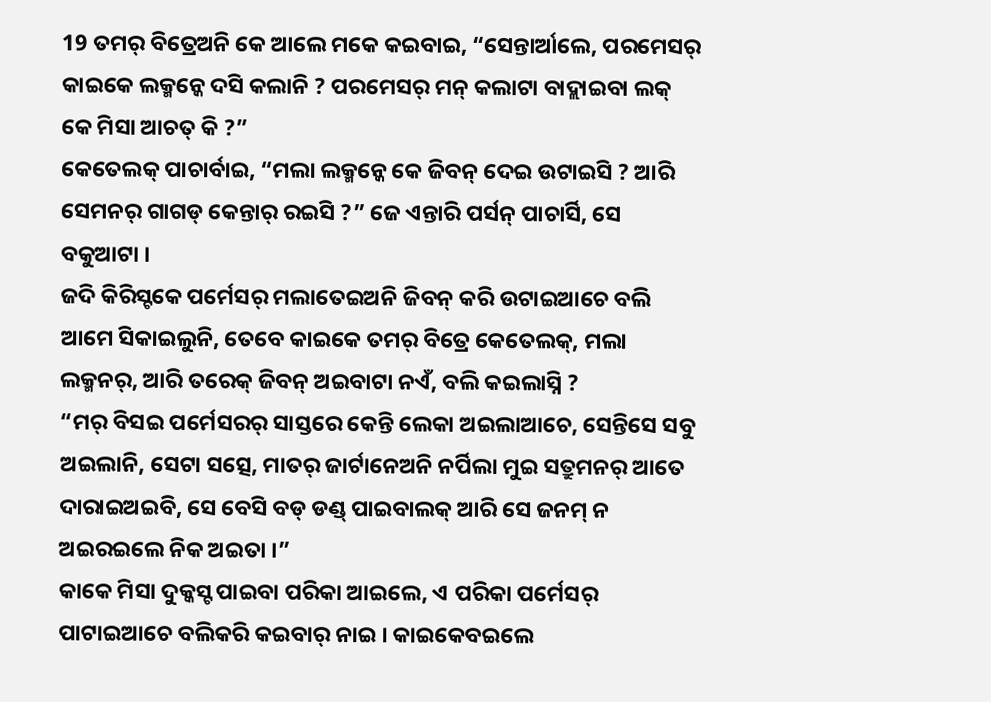19 ତମର୍ ବିତ୍ରେଅନି କେ ଆଲେ ମକେ କଇବାଇ, “ସେନ୍ତାର୍ଆଲେ, ପରମେସର୍ କାଇକେ ଲକ୍ମନ୍କେ ଦସି କଲାନି ? ପରମେସର୍ ମନ୍ କଲାଟା ବାଦ୍ଲାଇବା ଲକ୍ କେ ମିସା ଆଚତ୍ କି ?”
କେତେଲକ୍ ପାଚାର୍ବାଇ, “ମଲା ଲକ୍ମନ୍କେ କେ ଜିବନ୍ ଦେଇ ଉଟାଇସି ? ଆରି ସେମନର୍ ଗାଗଡ୍ କେନ୍ତାର୍ ରଇସି ?” ଜେ ଏନ୍ତାରି ପର୍ସନ୍ ପାଚାର୍ସି, ସେ ବକୁଆଟା ।
ଜଦି କିରିସ୍ଟକେ ପର୍ମେସର୍ ମଲାତେଇଅନି ଜିବନ୍ କରି ଉଟାଇଆଚେ ବଲି ଆମେ ସିକାଇଲୁନି, ତେବେ କାଇକେ ତମର୍ ବିତ୍ରେ କେତେଲକ୍, ମଲା ଲକ୍ମନର୍, ଆରି ତରେକ୍ ଜିବନ୍ ଅଇବାଟା ନଏଁ, ବଲି କଇଲାସ୍ନି ?
“ମର୍ ବିସଇ ପର୍ମେସରର୍ ସାସ୍ତରେ କେନ୍ତି ଲେକା ଅଇଲାଆଚେ, ସେନ୍ତିସେ ସବୁ ଅଇଲାନି, ସେଟା ସତ୍ସେ, ମାତର୍ ଜାର୍ଟାନେଅନି ନର୍ପିଲା ମୁଇ ସତ୍ରୁମନର୍ ଆତେ ଦାରାଇଅଇବି, ସେ ବେସି ବଡ୍ ଡଣ୍ଡ୍ ପାଇବାଲକ୍ ଆରି ସେ ଜନମ୍ ନ ଅଇରଇଲେ ନିକ ଅଇତା ।”
କାକେ ମିସା ଦୁକ୍କସ୍ଟ ପାଇବା ପରିକା ଆଇଲେ, ଏ ପରିକା ପର୍ମେସର୍ ପାଟାଇଆଚେ ବଲିକରି କଇବାର୍ ନାଇ । କାଇକେବଇଲେ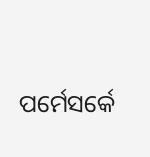ପର୍ମେସର୍କେ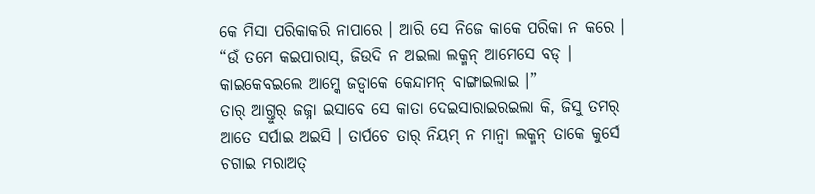କେ ମିସା ପରିକାକରି ନାପାରେ । ଆରି ସେ ନିଜେ କାକେ ପରିକା ନ କରେ ।
“ଉଁ ତମେ କଇପାରାସ୍, ଜିଉଦି ନ ଅଇଲା ଲକ୍ମନ୍ ଆମେସେ ବଡ୍ । କାଇକେବଇଲେ ଆମ୍କେ ଜଡ୍ବାକେ କେନ୍ଦାମନ୍ ବାଙ୍ଗାଇଲାଇ ।”
ତାର୍ ଆଗ୍ତୁର୍ ଜଜ୍ନା ଇସାବେ ସେ କାତା ଦେଇସାରାଇରଇଲା କି, ଜିସୁ ତମର୍ ଆତେ ସର୍ପାଇ ଅଇସି । ତାର୍ପଚେ ତାର୍ ନିୟମ୍ ନ ମାନ୍ବା ଲକ୍ମନ୍ ତାକେ କୁର୍ସେ ଚଗାଇ ମରାଅତ୍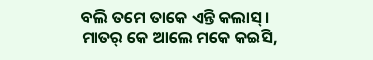ବଲି ତମେ ତାକେ ଏନ୍ତି କଲାସ୍ ।
ମାତର୍ କେ ଆଲେ ମକେ କଇସି,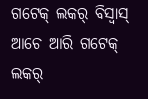ଗଟେକ୍ ଲକର୍ ବିସ୍ବାସ୍ ଆଚେ ଆରି ଗଟେକ୍ ଲକର୍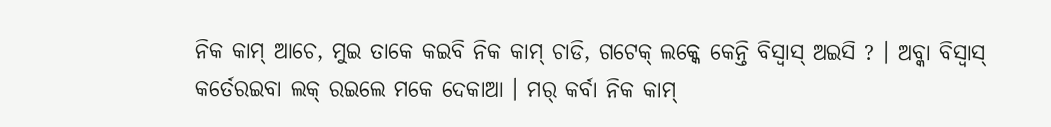ନିକ କାମ୍ ଆଚେ, ମୁଇ ତାକେ କଇବି ନିକ କାମ୍ ଚାଡି, ଗଟେକ୍ ଲକ୍କେ କେନ୍ତି ବିସ୍ବାସ୍ ଅଇସି ? । ଅବ୍କା ବିସ୍ବାସ୍ କର୍ତେରଇବା ଲକ୍ ରଇଲେ ମକେ ଦେକାଆ । ମର୍ କର୍ବା ନିକ କାମ୍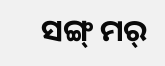ସଙ୍ଗ୍ ମର୍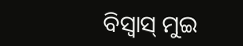ବିସ୍ବାସ୍ ମୁଇ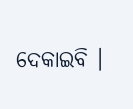ଦେକାଇବି ।